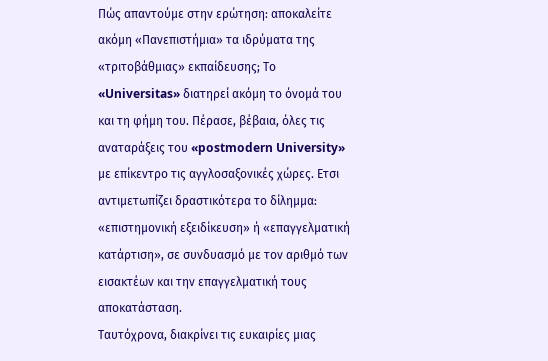Πώς απαντούμε στην ερώτηση: αποκαλείτε ακόμη «Πανεπιστήμια» τα ιδρύματα της «τριτοβάθμιας» εκπαίδευσης; Το «Universitas» διατηρεί ακόμη το όνομά του και τη φήμη του. Πέρασε, βέβαια, όλες τις αναταράξεις του «postmodern University» με επίκεντρο τις αγγλοσαξονικές χώρες. Ετσι αντιμετωπίζει δραστικότερα το δίλημμα: «επιστημονική εξειδίκευση» ή «επαγγελματική κατάρτιση», σε συνδυασμό με τον αριθμό των εισακτέων και την επαγγελματική τους αποκατάσταση.
Ταυτόχρονα, διακρίνει τις ευκαιρίες μιας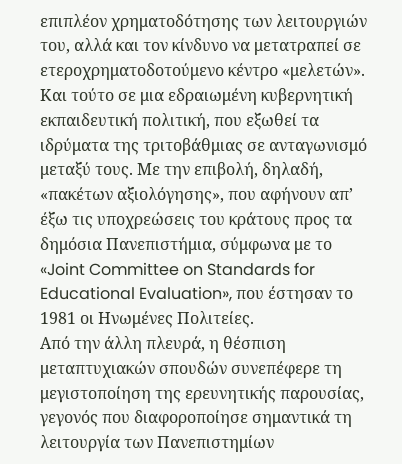επιπλέον χρηματοδότησης των λειτουργιών του, αλλά και τον κίνδυνο να μετατραπεί σε ετεροχρηματοδοτούμενο κέντρο «μελετών». Και τούτο σε μια εδραιωμένη κυβερνητική εκπαιδευτική πολιτική, που εξωθεί τα ιδρύματα της τριτοβάθμιας σε ανταγωνισμό μεταξύ τους. Με την επιβολή, δηλαδή, «πακέτων αξιολόγησης», που αφήνουν απ’ έξω τις υποχρεώσεις του κράτους προς τα δημόσια Πανεπιστήμια, σύμφωνα με το «Joint Committee on Standards for Educational Evaluation», που έστησαν το 1981 οι Ηνωμένες Πολιτείες.
Από την άλλη πλευρά, η θέσπιση μεταπτυχιακών σπουδών συνεπέφερε τη μεγιστοποίηση της ερευνητικής παρουσίας, γεγονός που διαφοροποίησε σημαντικά τη λειτουργία των Πανεπιστημίων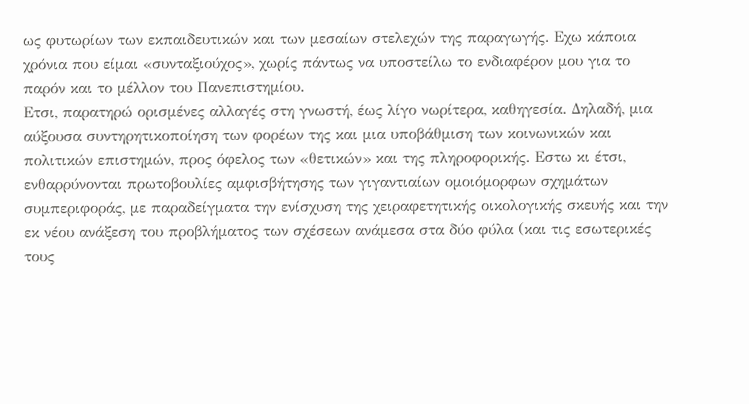ως φυτωρίων των εκπαιδευτικών και των μεσαίων στελεχών της παραγωγής. Εχω κάποια χρόνια που είμαι «συνταξιούχος», χωρίς πάντως να υποστείλω το ενδιαφέρον μου για το παρόν και το μέλλον του Πανεπιστημίου.
Ετσι, παρατηρώ ορισμένες αλλαγές στη γνωστή, έως λίγο νωρίτερα, καθηγεσία. Δηλαδή, μια αύξουσα συντηρητικοποίηση των φορέων της και μια υποβάθμιση των κοινωνικών και πολιτικών επιστημών, προς όφελος των «θετικών» και της πληροφορικής. Εστω κι έτσι, ενθαρρύνονται πρωτοβουλίες αμφισβήτησης των γιγαντιαίων ομοιόμορφων σχημάτων συμπεριφοράς, με παραδείγματα την ενίσχυση της χειραφετητικής οικολογικής σκευής και την εκ νέου ανάξεση του προβλήματος των σχέσεων ανάμεσα στα δύο φύλα (και τις εσωτερικές τους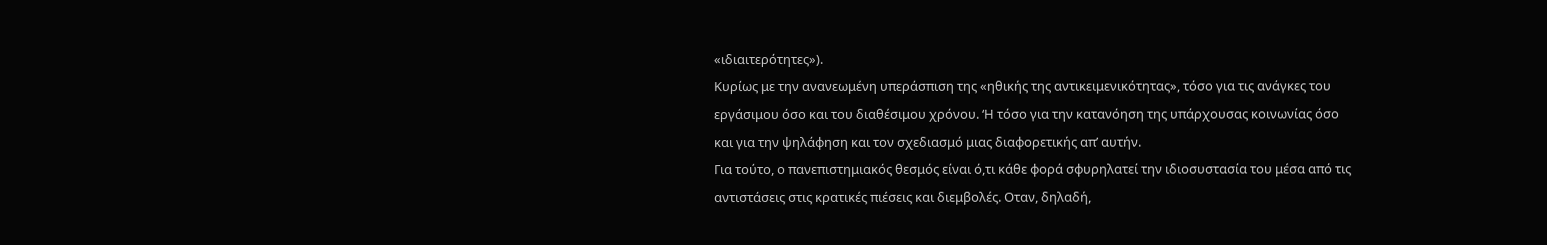«ιδιαιτερότητες»).
Κυρίως με την ανανεωμένη υπεράσπιση της «ηθικής της αντικειμενικότητας», τόσο για τις ανάγκες του εργάσιμου όσο και του διαθέσιμου χρόνου. ‘Η τόσο για την κατανόηση της υπάρχουσας κοινωνίας όσο και για την ψηλάφηση και τον σχεδιασμό μιας διαφορετικής απ’ αυτήν.
Για τούτο, ο πανεπιστημιακός θεσμός είναι ό,τι κάθε φορά σφυρηλατεί την ιδιοσυστασία του μέσα από τις αντιστάσεις στις κρατικές πιέσεις και διεμβολές. Οταν, δηλαδή,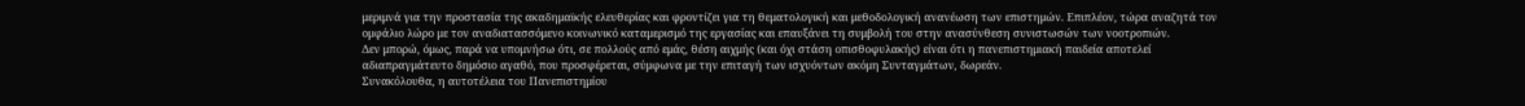μεριμνά για την προστασία της ακαδημαϊκής ελευθερίας και φροντίζει για τη θεματολογική και μεθοδολογική ανανέωση των επιστημών. Επιπλέον, τώρα αναζητά τον ομφάλιο λώρο με τον αναδιατασσόμενο κοινωνικό καταμερισμό της εργασίας και επαυξάνει τη συμβολή του στην ανασύνθεση συνιστωσών των νοοτροπιών.
Δεν μπορώ, όμως, παρά να υπομνήσω ότι, σε πολλούς από εμάς, θέση αιχμής (και όχι στάση οπισθοφυλακής) είναι ότι η πανεπιστημιακή παιδεία αποτελεί αδιαπραγμάτευτο δημόσιο αγαθό, που προσφέρεται, σύμφωνα με την επιταγή των ισχυόντων ακόμη Συνταγμάτων, δωρεάν.
Συνακόλουθα, η αυτοτέλεια του Πανεπιστημίου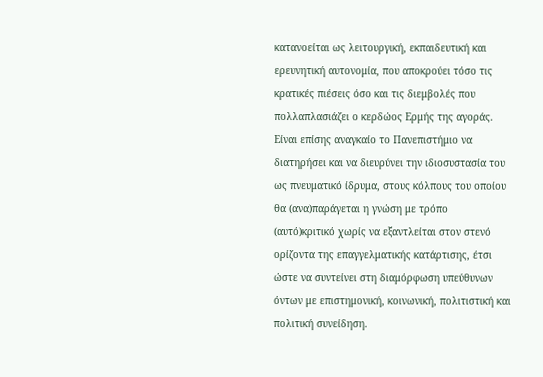κατανοείται ως λειτουργική, εκπαιδευτική και ερευνητική αυτονομία, που αποκρούει τόσο τις κρατικές πιέσεις όσο και τις διεμβολές που πολλαπλασιάζει ο κερδώος Ερμής της αγοράς.
Είναι επίσης αναγκαίο το Πανεπιστήμιο να διατηρήσει και να διευρύνει την ιδιοσυστασία του ως πνευματικό ίδρυμα, στους κόλπους του οποίου θα (ανα)παράγεται η γνώση με τρόπο (αυτό)κριτικό χωρίς να εξαντλείται στον στενό ορίζοντα της επαγγελματικής κατάρτισης, έτσι ώστε να συντείνει στη διαμόρφωση υπεύθυνων όντων με επιστημονική, κοινωνική, πολιτιστική και πολιτική συνείδηση.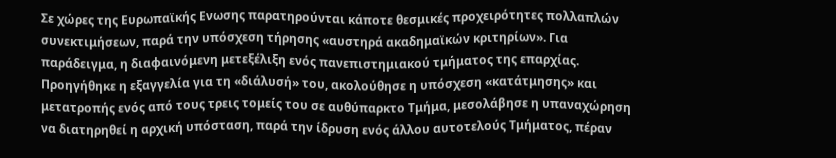Σε χώρες της Ευρωπαϊκής Ενωσης παρατηρούνται κάποτε θεσμικές προχειρότητες πολλαπλών συνεκτιμήσεων, παρά την υπόσχεση τήρησης «αυστηρά ακαδημαϊκών κριτηρίων». Για παράδειγμα, η διαφαινόμενη μετεξέλιξη ενός πανεπιστημιακού τμήματος της επαρχίας.
Προηγήθηκε η εξαγγελία για τη «διάλυσή» του, ακολούθησε η υπόσχεση «κατάτμησης» και μετατροπής ενός από τους τρεις τομείς του σε αυθύπαρκτο Τμήμα, μεσολάβησε η υπαναχώρηση να διατηρηθεί η αρχική υπόσταση, παρά την ίδρυση ενός άλλου αυτοτελούς Τμήματος, πέραν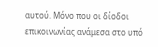αυτού. Μόνο που οι δίοδοι επικοινωνίας ανάμεσα στο υπό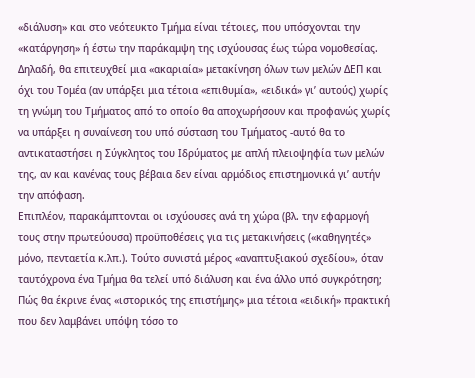«διάλυση» και στο νεότευκτο Τμήμα είναι τέτοιες, που υπόσχονται την «κατάργηση» ή έστω την παράκαμψη της ισχύουσας έως τώρα νομοθεσίας.
Δηλαδή, θα επιτευχθεί μια «ακαριαία» μετακίνηση όλων των μελών ΔΕΠ και όχι του Τομέα (αν υπάρξει μια τέτοια «επιθυμία», «ειδικά» γι’ αυτούς) χωρίς τη γνώμη του Τμήματος από το οποίο θα αποχωρήσουν και προφανώς χωρίς να υπάρξει η συναίνεση του υπό σύσταση του Τμήματος -αυτό θα το αντικαταστήσει η Σύγκλητος του Ιδρύματος με απλή πλειοψηφία των μελών της, αν και κανένας τους βέβαια δεν είναι αρμόδιος επιστημονικά γι’ αυτήν την απόφαση.
Επιπλέον, παρακάμπτονται οι ισχύουσες ανά τη χώρα (βλ. την εφαρμογή τους στην πρωτεύουσα) προϋποθέσεις για τις μετακινήσεις («καθηγητές» μόνο, πενταετία κ.λπ.). Τούτο συνιστά μέρος «αναπτυξιακού σχεδίου», όταν ταυτόχρονα ένα Τμήμα θα τελεί υπό διάλυση και ένα άλλο υπό συγκρότηση;
Πώς θα έκρινε ένας «ιστορικός της επιστήμης» μια τέτοια «ειδική» πρακτική που δεν λαμβάνει υπόψη τόσο το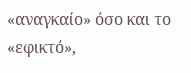«αναγκαίο» όσο και το «εφικτό»,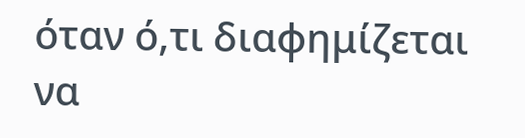όταν ό,τι διαφημίζεται να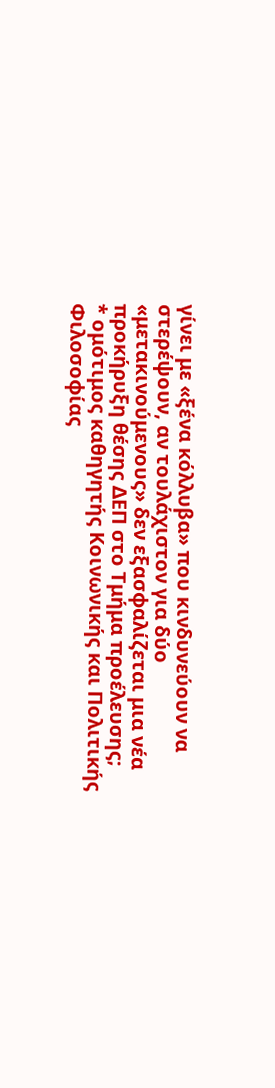γίνει με «ξένα κόλλυβα» που κινδυνεύουν να στερέψουν, αν τουλάχιστον για δύο «μετακινούμενους» δεν εξασφαλίζεται μια νέα προκήρυξη θέσης ΔΕΠ στο Τμήμα προέλευσης;
* ομότιμος καθηγητής Κοινωνικής και Πολιτικής Φιλοσοφίας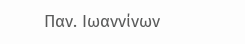Παν. Ιωαννίνων